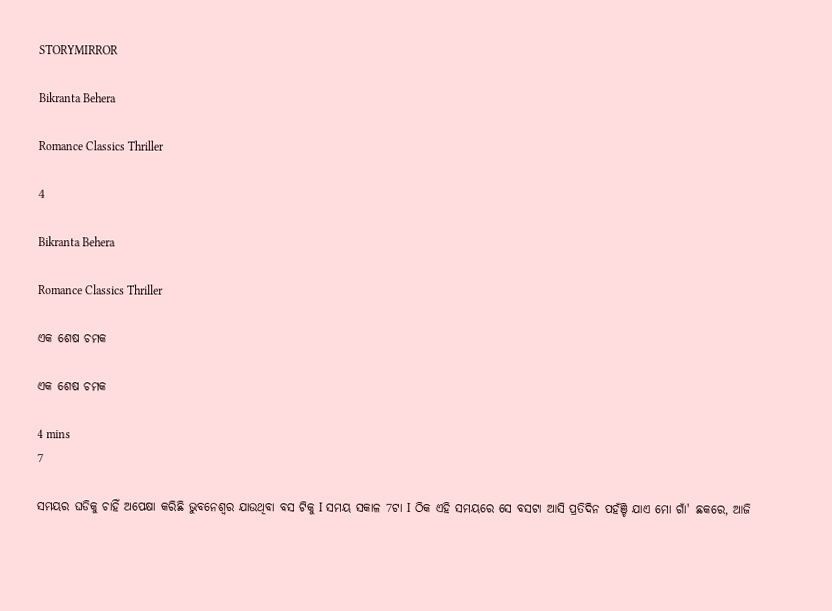STORYMIRROR

Bikranta Behera

Romance Classics Thriller

4

Bikranta Behera

Romance Classics Thriller

ଏକ ଶେଷ ଚମକ

ଏକ ଶେଷ ଚମକ

4 mins
7

ସମୟର ଘଡିକୁ ଚାହିଁ ଅପେକ୍ଷା କରିଛି ଭୁବନେଶ୍ୱର ଯାଉଥିବା ବସ ଟିକୁ I ସମୟ ସକାଳ 7ଟା I ଠିକ ଏହି ସମୟରେ ସେ ବସଟା ଆସି ପ୍ରତିଦିନ ପହଁଞ୍ଚି ଯାଏ ମୋ ଗାଁ' ଛକରେ, ଆଜି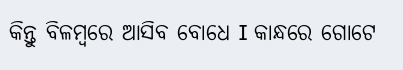କିନ୍ତୁ ବିଳମ୍ବରେ ଆସିବ ବୋଧେ I କାନ୍ଧରେ ଗୋଟେ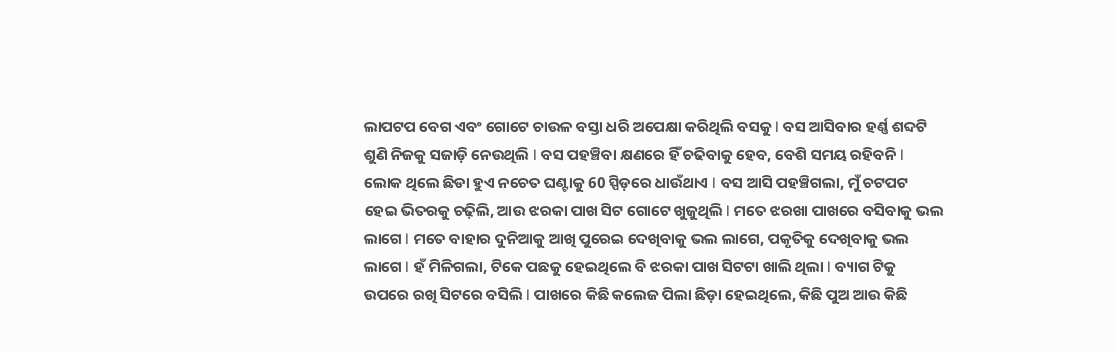ଲାପଟପ ବେଗ ଏବଂ ଗୋଟେ ଚାଉଳ ବସ୍ତା ଧରି ଅପେକ୍ଷା କରିଥିଲି ବସକୁ I ବସ ଆସିବାର ହର୍ଣ୍ଣ ଶବ୍ଦଟି ଶୁଣି ନିଜକୁ ସଜାଡ଼ି ନେଉଥିଲି I ବସ ପହଞ୍ଚିବା କ୍ଷଣରେ ହିଁ ଚଢିବାକୁ ହେବ, ବେଶି ସମୟ ରହିବନି I ଲୋକ ଥିଲେ ଛିଡା ହୁଏ ନଚେତ ଘଣ୍ଟାକୁ 60 ସ୍ପିଡ଼ରେ ଧାଉଁଥାଏ I ବସ ଆସି ପହଞ୍ଚିଗଲା, ମୁଁ ଚଟପଟ ହେଇ ଭିତରକୁ ଚଢ଼ିଲି, ଆଉ ଝରକା ପାଖ ସିଟ ଗୋଟେ ଖୁଜୁଥିଲି I ମତେ ଝରଖା ପାଖରେ ବସିବାକୁ ଭଲ ଲାଗେ I ମତେ ବାହାର ଦୁନିଆକୁ ଆଖି ପୁରେଇ ଦେଖିବାକୁ ଭଲ ଲାଗେ, ପକୃତିକୁ ଦେଖିବାକୁ ଭଲ ଲାଗେ I ହଁ ମିଳିଗଲା, ଟିକେ ପଛକୁ ହେଇଥିଲେ ବି ଝରକା ପାଖ ସିଟଟା ଖାଲି ଥିଲା I ବ୍ୟାଗ ଟିକୁ ଉପରେ ରଖି ସିଟରେ ବସିଲି I ପାଖରେ କିଛି କଲେଜ ପିଲା ଛିଡ଼ା ହେଇଥିଲେ, କିଛି ପୁଅ ଆଉ କିଛି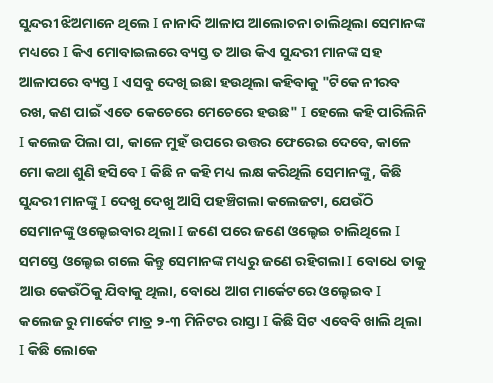ସୁନ୍ଦରୀ ଝିଅମାନେ ଥିଲେ I ନାନାଦି ଆଳାପ ଆଲୋଚନା ଚାଲିଥିଲା ସେମାନଙ୍କ ମଧ୍ୟରେ I କିଏ ମୋବାଇଲରେ ବ୍ୟସ୍ତ ତ ଆଉ କିଏ ସୁନ୍ଦରୀ ମାନଙ୍କ ସହ ଆଳାପରେ ବ୍ୟସ୍ତ I ଏସବୁ ଦେଖି ଇଛା ହଉଥିଲା କହିବାକୁ "ଟିକେ ନୀରବ ରଖ, କଣ ପାଇଁ ଏତେ କେଚେରେ ମେଚେରେ ହଉଛ" I ହେଲେ କହି ପାରିଲିନି I କଲେଜ ପିଲା ପା, କାଳେ ମୁହଁ ଉପରେ ଉତ୍ତର ଫେରେଇ ଦେବେ, କାଳେ ମୋ କଥା ଶୁଣି ହସିବେ I କିଛି ନ କହି ମଧ୍ୟ ଲକ୍ଷ କରିଥିଲି ସେମାନଙ୍କୁ, କିଛି ସୁନ୍ଦରୀ ମାନଙ୍କୁ I ଦେଖୁ ଦେଖୁ ଆସି ପହଞ୍ଚିଗଲା କଲେଜଟା, ଯେଉଁଠି ସେମାନଙ୍କୁ ଓଲ୍ହେଇବାର ଥିଲା I ଜଣେ ପରେ ଜଣେ ଓଲ୍ହେଇ ଚାଲିଥିଲେ I ସମସ୍ତେ ଓଲ୍ହେଇ ଗଲେ କିନ୍ତୁ ସେମାନଙ୍କ ମଧ୍ୟରୁ ଜଣେ ରହିଗଲା I ବୋଧେ ତାକୁ ଆଉ କେଉଁଠିକୁ ଯିବାକୁ ଥିଲା, ବୋଧେ ଆଗ ମାର୍କେଟରେ ଓଲ୍ହେଇବ I କଲେଜ ରୁ ମାର୍କେଟ ମାତ୍ର ୨-୩ ମିନିଟର ରାସ୍ତା I କିଛି ସିଟ ଏବେବି ଖାଲି ଥିଲା I କିଛି ଲୋକେ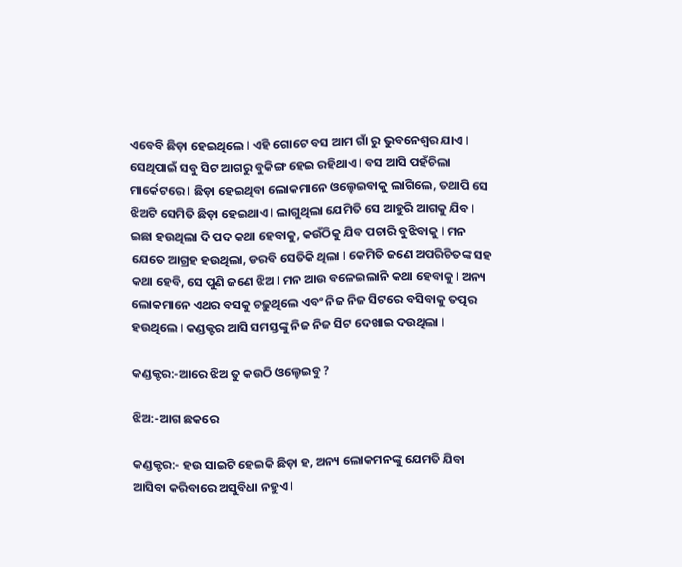ଏବେବି ଛିଡ଼ା ହେଇଥିଲେ I ଏହି ଗୋଟେ ବସ ଆମ ଗାଁ ରୁ ଭୁବନେଶ୍ୱର ଯାଏ I ସେଥିପାଇଁ ସବୁ ସିଟ ଆଗରୁ ବୁକିଙ୍ଗ ହେଇ ରହିଥାଏ I ବସ ଆସି ପହଁଚିଲା ମାର୍କେଟରେ I ଛିଡ଼ା ହେଇଥିବା ଲୋକମାନେ ଓଲ୍ହେଇବାକୁ ଲାଗିଲେ, ତଥାପି ସେ ଝିଅଟି ସେମିତି ଛିଡ଼ା ହେଇଥାଏ I ଲାଗୁଥିଲା ଯେମିତି ସେ ଆହୁରି ଆଗକୁ ଯିବ I ଇଛା ହଉଥିଲା ଦି ପଦ କଥା ହେବାକୁ, କଉଁଠିକୁ ଯିବ ପଚାରି ବୁଝିବାକୁ I ମନ ଯେତେ ଆଗ୍ରହ ହଉଥିଲା, ଡରବି ସେତିକି ଥିଲା I କେମିତି ଜଣେ ଅପରିଚିତଙ୍କ ସହ କଥା ହେବି, ସେ ପୁଣି ଜଣେ ଝିଅ I ମନ ଆଉ ବଳେଇଲାନି କଥା ହେବାକୁ I ଅନ୍ୟ ଲୋକମାନେ ଏଥର ବସକୁ ଚଢ଼ୁଥିଲେ ଏବଂ ନିଜ ନିଜ ସିଟରେ ବସିବାକୁ ତତ୍ପର ହଉଥିଲେ I କଣ୍ଡକ୍ଟର ଆସି ସମସ୍ତଙ୍କୁ ନିଜ ନିଜ ସିଟ ଦେଖାଇ ଦଉଥିଲା I

କଣ୍ଡକ୍ଟର:-ଆରେ ଝିଅ ତୁ କଉଠି ଓଲ୍ହେଇବୁ ?

ଝିଅ:-ଆଗ ଛକରେ

କଣ୍ଡକ୍ଟର:- ହଉ ସାଇଟି ହେଇକି ଛିଡ଼ା ହ, ଅନ୍ୟ ଲୋକମନଙ୍କୁ ଯେମତି ଯିବା ଆସିବା କରିବାରେ ଅସୁବିଧା ନହୁଏ I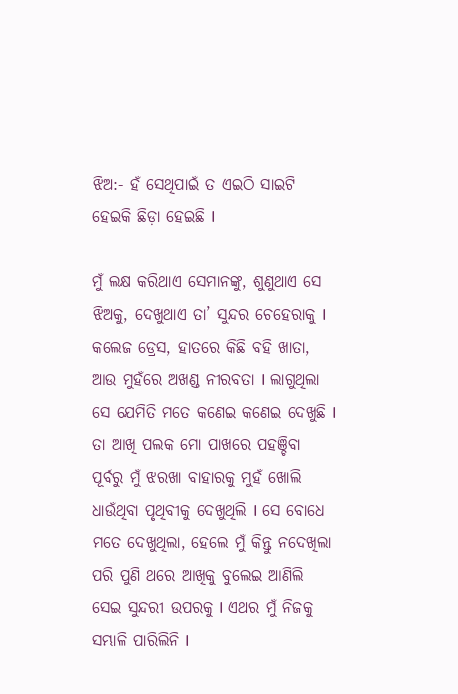ଝିଅ:- ହଁ ସେଥିପାଇଁ ତ ଏଇଠି ସାଇଟି ହେଇକି ଛିଡ଼ା ହେଇଛି I

ମୁଁ ଲକ୍ଷ କରିଥାଏ ସେମାନଙ୍କୁ, ଶୁଣୁଥାଏ ସେ ଝିଅକୁ, ଦେଖୁଥାଏ ତା’ ସୁନ୍ଦର ଚେହେରାକୁ I କଲେଜ ଡ୍ରେସ, ହାତରେ କିଛି ବହି ଖାତା, ଆଉ ମୁହଁରେ ଅଖଣ୍ଡ ନୀରବତା I ଲାଗୁଥିଲା ସେ ଯେମିତି ମତେ କଣେଇ କଣେଇ ଦେଖୁଛି I ତା ଆଖି ପଲକ ମୋ ପାଖରେ ପହଞ୍ଚିବା ପୂର୍ବରୁ ମୁଁ ଝରଖା ବାହାରକୁ ମୁହଁ ଖୋଲି ଧାଉଁଥିବା ପୃଥିବୀକୁ ଦେଖୁଥିଲି I ସେ ବୋଧେ ମତେ ଦେଖୁଥିଲା, ହେଲେ ମୁଁ କିନ୍ତୁ ନଦେଖିଲା ପରି ପୁଣି ଥରେ ଆଖିକୁ ବୁଲେଇ ଆଣିଲି ସେଇ ସୁନ୍ଦରୀ ଉପରକୁ I ଏଥର ମୁଁ ନିଜକୁ ସମ୍ଭାଳି ପାରିଲିନି I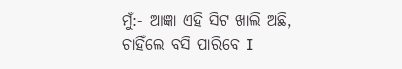ମୁଁ:- ଆଜ୍ଞା ଏହି ସିଟ ଖାଲି ଅଛି, ଚାହିଁଲେ ବସି ପାରିବେ I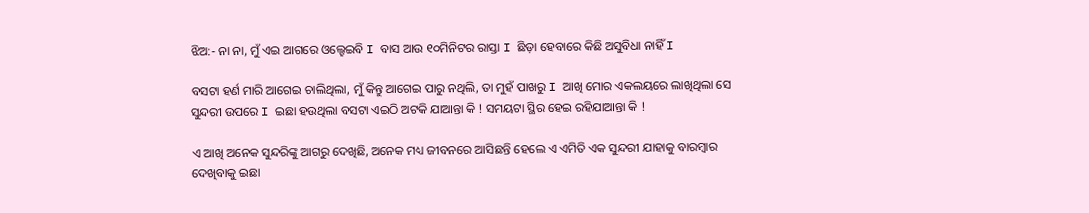ଝିଅ:- ନା ନା, ମୁଁ ଏଇ ଆଗରେ ଓଲ୍ହେଇବି I ବାସ ଆଉ ୧୦ମିନିଟର ରାସ୍ତା I ଛିଡ଼ା ହେବାରେ କିଛି ଅସୁବିଧା ନାହିଁ I

ବସଟା ହର୍ଣ ମାରି ଆଗେଇ ଚାଲିଥିଲା, ମୁଁ କିନ୍ତୁ ଆଗେଇ ପାରୁ ନଥିଲି, ତା ମୁହଁ ପାଖରୁ I ଆଖି ମୋର ଏକଲୟରେ ଲାଖିଥିଲା ସେ ସୁନ୍ଦରୀ ଉପରେ I ଇଛା ହଉଥିଲା ବସଟା ଏଇଠି ଅଟକି ଯାଆନ୍ତା କି ! ସମୟଟା ସ୍ଥିର ହେଇ ରହିଯାଆନ୍ତା କି !

ଏ ଆଖି ଅନେକ ସୁନ୍ଦରିଙ୍କୁ ଆଗରୁ ଦେଖିଛି, ଅନେକ ମଧ୍ୟ ଜୀବନରେ ଆସିଛନ୍ତି ହେଲେ ଏ ଏମିତି ଏକ ସୁନ୍ଦରୀ ଯାହାକୁ ବାରମ୍ବାର ଦେଖିବାକୁ ଇଛା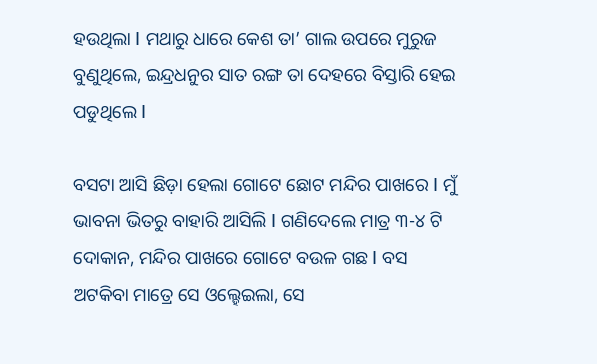ହଉଥିଲା I ମଥାରୁ ଧାରେ କେଶ ତା’ ଗାଲ ଉପରେ ମୁରୁଜ ବୁଣୁଥିଲେ, ଇନ୍ଦ୍ରଧନୁର ସାତ ରଙ୍ଗ ତା ଦେହରେ ବିସ୍ତାରି ହେଇ ପଡୁଥିଲେ I

ବସଟା ଆସି ଛିଡ଼ା ହେଲା ଗୋଟେ ଛୋଟ ମନ୍ଦିର ପାଖରେ I ମୁଁ ଭାବନା ଭିତରୁ ବାହାରି ଆସିଲି I ଗଣିଦେଲେ ମାତ୍ର ୩-୪ ଟି ଦୋକାନ, ମନ୍ଦିର ପାଖରେ ଗୋଟେ ବଉଳ ଗଛ I ବସ ଅଟକିବା ମାତ୍ରେ ସେ ଓଲ୍ହେଇଲା, ସେ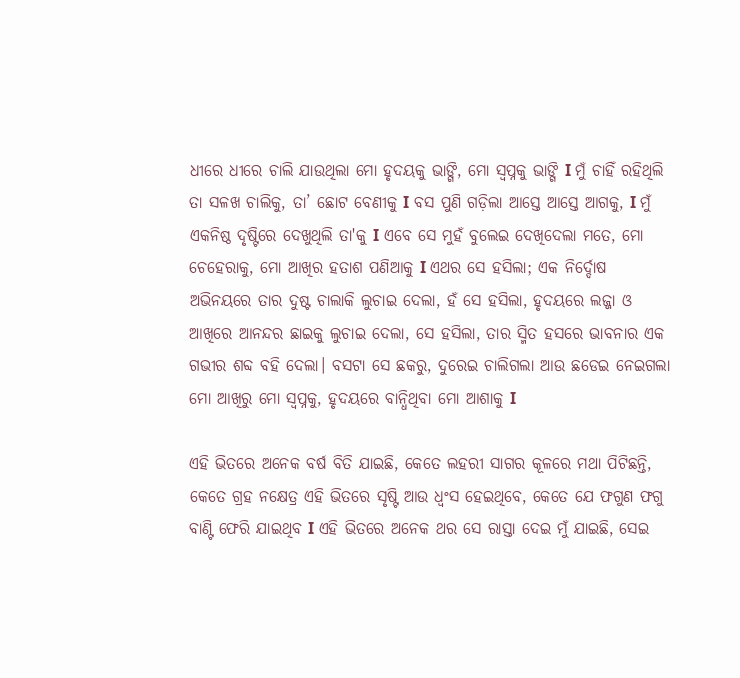ଧୀରେ ଧୀରେ ଚାଲି ଯାଉଥିଲା ମୋ ହୃଦୟକୁ ଭାଙ୍ଗି, ମୋ ସ୍ୱପ୍ନକୁ ଭାଙ୍ଗି I ମୁଁ ଚାହିଁ ରହିଥିଲି ତା ସଳଖ ଚାଲିକୁ, ତା’ ଛୋଟ ବେଣୀକୁ I ବସ ପୁଣି ଗଡ଼ିଲା ଆସ୍ତେ ଆସ୍ତେ ଆଗକୁ, I ମୁଁ ଏକନିଷ୍ଠ ଦୃଷ୍ଟିରେ ଦେଖୁଥିଲି ତା'କୁ I ଏବେ ସେ ମୁହଁ ବୁଲେଇ ଦେଖିଦେଲା ମତେ, ମୋ ଚେହେରାକୁ, ମୋ ଆଖିର ହତାଶ ପଣିଆକୁ I ଏଥର ସେ ହସିଲା; ଏକ ନିର୍ଦ୍ଦୋଷ ଅଭିନୟରେ ତାର ଦୁଷ୍ଟ ଚାଲାକି ଲୁଚାଇ ଦେଲା, ହଁ ସେ ହସିଲା, ହୃଦୟରେ ଲଜ୍ଜା ଓ ଆଖିରେ ଆନନ୍ଦର ଛାଇକୁ ଲୁଚାଇ ଦେଲା, ସେ ହସିଲା, ତାର ସ୍ମିତ ହସରେ ଭାବନାର ଏକ ଗଭୀର ଶବ୍ଦ ବହି ଦେଲା। ବସଟା ସେ ଛକରୁ, ଦୁରେଇ ଚାଲିଗଲା ଆଉ ଛଡେଇ ନେଇଗଲା ମୋ ଆଖିରୁ ମୋ ସ୍ବପ୍ନକୁ, ହୃଦୟରେ ବାନ୍ଧିଥିବା ମୋ ଆଶାକୁ I

ଏହି ଭିତରେ ଅନେକ ବର୍ଷ ବିତି ଯାଇଛି, କେତେ ଲହରୀ ସାଗର କୂଳରେ ମଥା ପିଟିଛନ୍ତି, କେତେ ଗ୍ରହ ନକ୍ଷେତ୍ର ଏହି ଭିତରେ ସୃଷ୍ଟି ଆଉ ଧ୍ବଂସ ହେଇଥିବେ, କେତେ ଯେ ଫଗୁଣ ଫଗୁ ବାଣ୍ଟି ଫେରି ଯାଇଥିବ I ଏହି ଭିତରେ ଅନେକ ଥର ସେ ରାସ୍ତା ଦେଇ ମୁଁ ଯାଇଛି, ସେଇ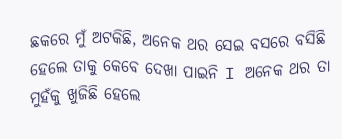ଛକରେ ମୁଁ ଅଟକିଛି, ଅନେକ ଥର ସେଇ ବସରେ ବସିଛି ହେଲେ ତାକୁ କେବେ ଦେଖା ପାଇନି I ଅନେକ ଥର ତା ମୁହଁକୁ ଖୁଜିଛି ହେଲେ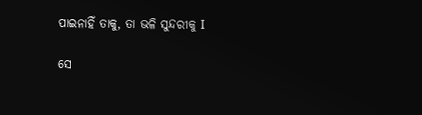ପାଇନାହିଁ ତାକୁ, ତା ଭଳି ସୁନ୍ଦରୀକୁ I

ସେ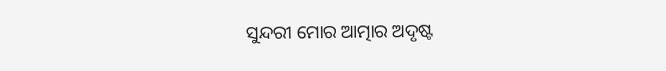ସୁନ୍ଦରୀ ମୋର ଆତ୍ମାର ଅଦୃଷ୍ଟ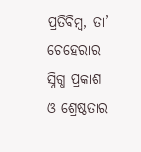ପ୍ରତିବିମ୍ବ, ତା’ ଚେହେରାର ସ୍ନିଗ୍ଧ ପ୍ରକାଶ ଓ ଶ୍ରେଷ୍ଠତାର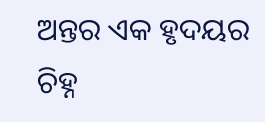ଅନ୍ତର ଏକ ହୃଦୟର ଚିହ୍ନ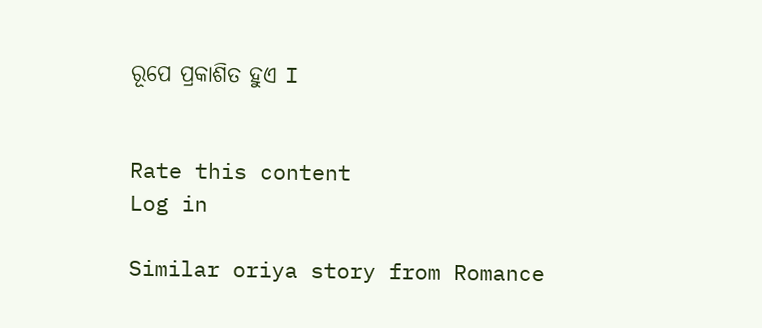ରୂପେ ପ୍ରକାଶିତ ହୁଏ I


Rate this content
Log in

Similar oriya story from Romance